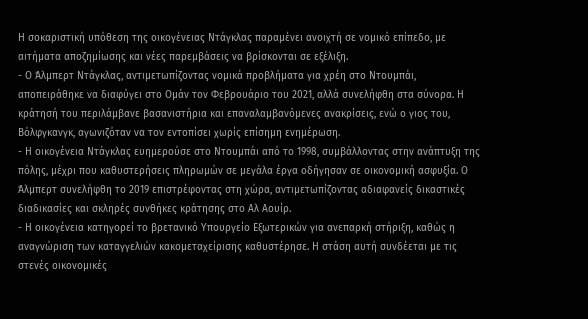Η σοκαριστική υπόθεση της οικογένειας Ντάγκλας παραμένει ανοιχτή σε νομικό επίπεδο, με αιτήματα αποζημίωσης και νέες παρεμβάσεις να βρίσκονται σε εξέλιξη.
- Ο Άλμπερτ Ντάγκλας, αντιμετωπίζοντας νομικά προβλήματα για χρέη στο Ντουμπάι, αποπειράθηκε να διαφύγει στο Ομάν τον Φεβρουάριο του 2021, αλλά συνελήφθη στα σύνορα. Η κράτησή του περιλάμβανε βασανιστήρια και επαναλαμβανόμενες ανακρίσεις, ενώ ο γιος του, Βόλφγκανγκ, αγωνιζόταν να τον εντοπίσει χωρίς επίσημη ενημέρωση.
- Η οικογένεια Ντάγκλας ευημερούσε στο Ντουμπάι από το 1998, συμβάλλοντας στην ανάπτυξη της πόλης, μέχρι που καθυστερήσεις πληρωμών σε μεγάλα έργα οδήγησαν σε οικονομική ασφυξία. Ο Άλμπερτ συνελήφθη το 2019 επιστρέφοντας στη χώρα, αντιμετωπίζοντας αδιαφανείς δικαστικές διαδικασίες και σκληρές συνθήκες κράτησης στο Αλ Αουίρ.
- Η οικογένεια κατηγορεί το βρετανικό Υπουργείο Εξωτερικών για ανεπαρκή στήριξη, καθώς η αναγνώριση των καταγγελιών κακομεταχείρισης καθυστέρησε. Η στάση αυτή συνδέεται με τις στενές οικονομικές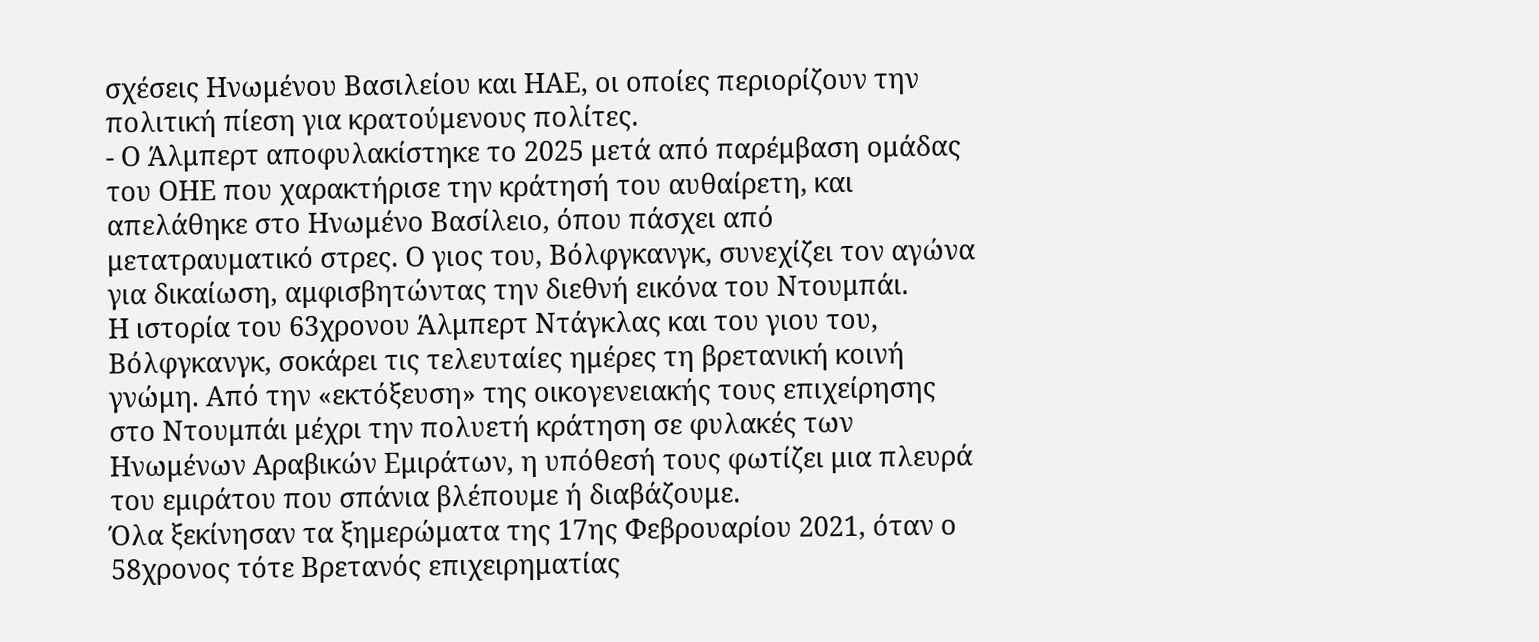σχέσεις Ηνωμένου Βασιλείου και ΗΑΕ, οι οποίες περιορίζουν την πολιτική πίεση για κρατούμενους πολίτες.
- Ο Άλμπερτ αποφυλακίστηκε το 2025 μετά από παρέμβαση ομάδας του ΟΗΕ που χαρακτήρισε την κράτησή του αυθαίρετη, και απελάθηκε στο Ηνωμένο Βασίλειο, όπου πάσχει από μετατραυματικό στρες. Ο γιος του, Βόλφγκανγκ, συνεχίζει τον αγώνα για δικαίωση, αμφισβητώντας την διεθνή εικόνα του Ντουμπάι.
Η ιστορία του 63χρονου Άλμπερτ Ντάγκλας και του γιου του, Βόλφγκανγκ, σοκάρει τις τελευταίες ημέρες τη βρετανική κοινή γνώμη. Από την «εκτόξευση» της οικογενειακής τους επιχείρησης στο Ντουμπάι μέχρι την πολυετή κράτηση σε φυλακές των Ηνωμένων Αραβικών Εμιράτων, η υπόθεσή τους φωτίζει μια πλευρά του εμιράτου που σπάνια βλέπουμε ή διαβάζουμε.
Όλα ξεκίνησαν τα ξημερώματα της 17ης Φεβρουαρίου 2021, όταν ο 58χρονος τότε Βρετανός επιχειρηματίας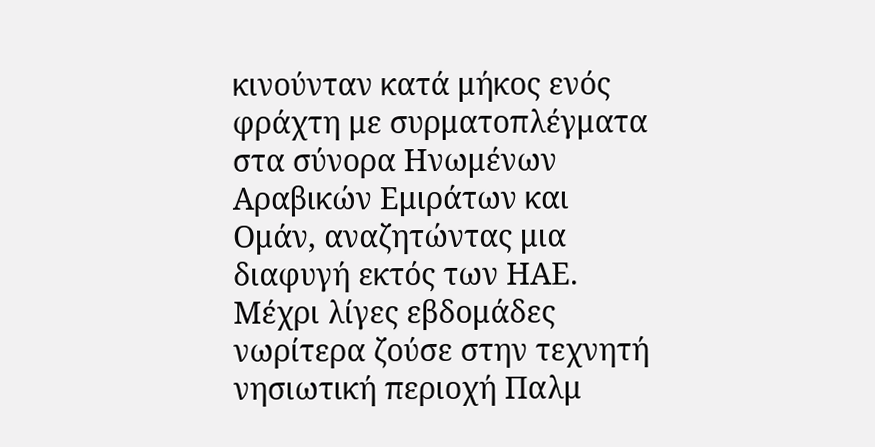κινούνταν κατά μήκος ενός φράχτη με συρματοπλέγματα στα σύνορα Ηνωμένων Αραβικών Εμιράτων και Ομάν, αναζητώντας μια διαφυγή εκτός των ΗΑΕ. Μέχρι λίγες εβδομάδες νωρίτερα ζούσε στην τεχνητή νησιωτική περιοχή Παλμ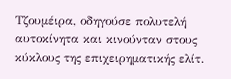Τζουμέιρα, οδηγούσε πολυτελή αυτοκίνητα και κινούνταν στους κύκλους της επιχειρηματικής ελίτ.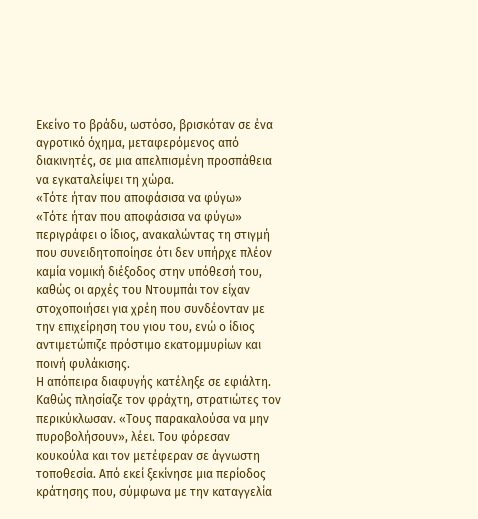Εκείνο το βράδυ, ωστόσο, βρισκόταν σε ένα αγροτικό όχημα, μεταφερόμενος από διακινητές, σε μια απελπισμένη προσπάθεια να εγκαταλείψει τη χώρα.
«Τότε ήταν που αποφάσισα να φύγω»
«Τότε ήταν που αποφάσισα να φύγω» περιγράφει ο ίδιος, ανακαλώντας τη στιγμή που συνειδητοποίησε ότι δεν υπήρχε πλέον καμία νομική διέξοδος στην υπόθεσή του, καθώς οι αρχές του Ντουμπάι τον είχαν στοχοποιήσει για χρέη που συνδέονταν με την επιχείρηση του γιου του, ενώ ο ίδιος αντιμετώπιζε πρόστιμο εκατομμυρίων και ποινή φυλάκισης.
Η απόπειρα διαφυγής κατέληξε σε εφιάλτη. Καθώς πλησίαζε τον φράχτη, στρατιώτες τον περικύκλωσαν. «Τους παρακαλούσα να μην πυροβολήσουν», λέει. Του φόρεσαν κουκούλα και τον μετέφεραν σε άγνωστη τοποθεσία. Από εκεί ξεκίνησε μια περίοδος κράτησης που, σύμφωνα με την καταγγελία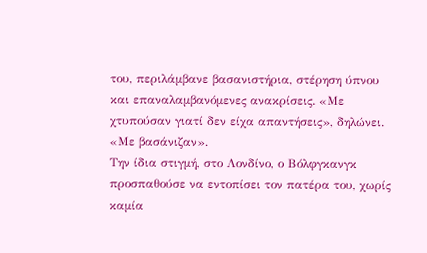του, περιλάμβανε βασανιστήρια, στέρηση ύπνου και επαναλαμβανόμενες ανακρίσεις. «Με χτυπούσαν γιατί δεν είχα απαντήσεις», δηλώνει. «Με βασάνιζαν».
Την ίδια στιγμή, στο Λονδίνο, ο Βόλφγκανγκ προσπαθούσε να εντοπίσει τον πατέρα του, χωρίς καμία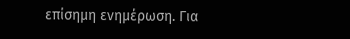επίσημη ενημέρωση. Για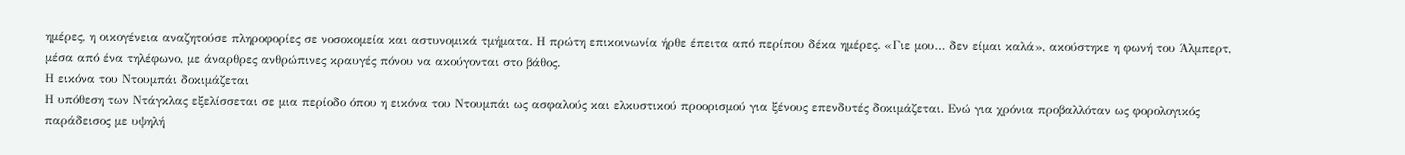ημέρες, η οικογένεια αναζητούσε πληροφορίες σε νοσοκομεία και αστυνομικά τμήματα. Η πρώτη επικοινωνία ήρθε έπειτα από περίπου δέκα ημέρες. «Γιε μου… δεν είμαι καλά», ακούστηκε η φωνή του Άλμπερτ, μέσα από ένα τηλέφωνο, με άναρθρες ανθρώπινες κραυγές πόνου να ακούγονται στο βάθος.
Η εικόνα του Ντουμπάι δοκιμάζεται
Η υπόθεση των Ντάγκλας εξελίσσεται σε μια περίοδο όπου η εικόνα του Ντουμπάι ως ασφαλούς και ελκυστικού προορισμού για ξένους επενδυτές δοκιμάζεται. Ενώ για χρόνια προβαλλόταν ως φορολογικός παράδεισος με υψηλή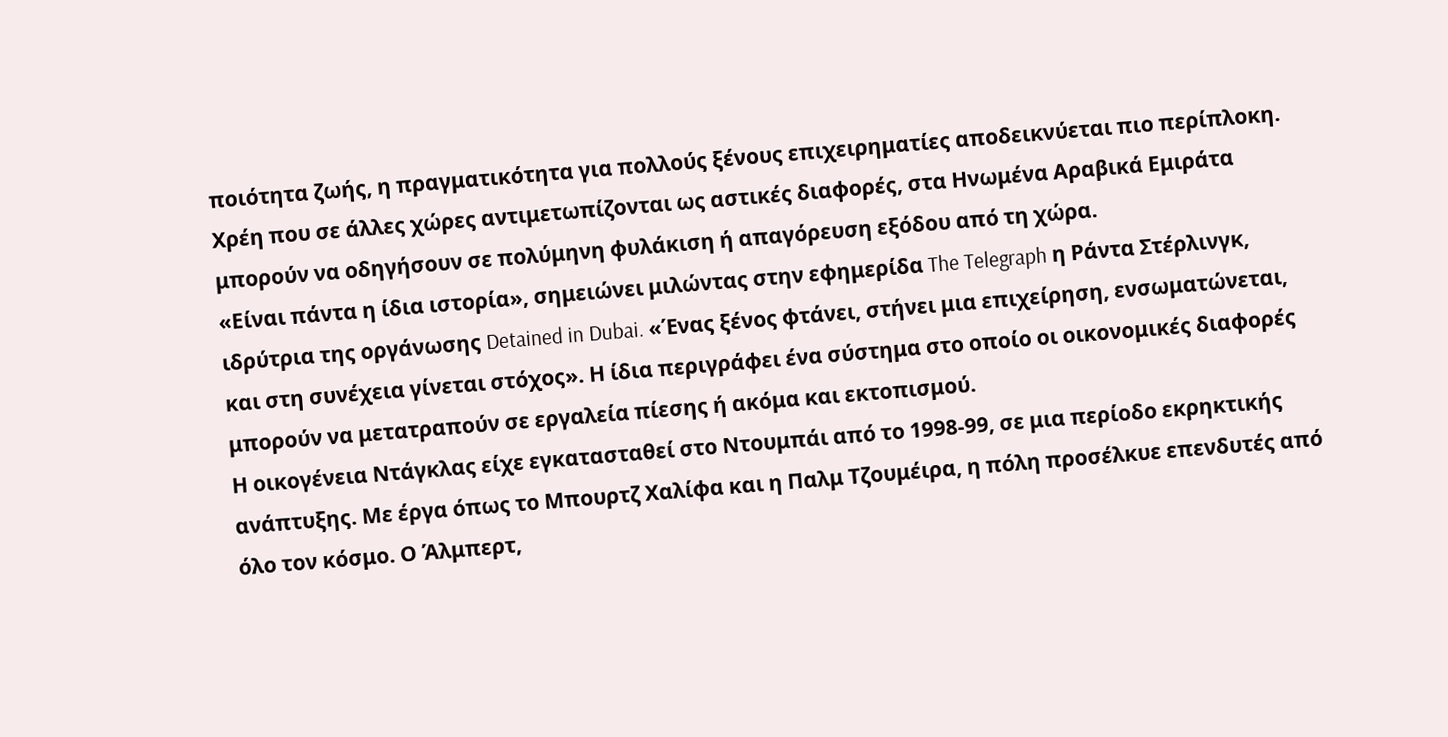ποιότητα ζωής, η πραγματικότητα για πολλούς ξένους επιχειρηματίες αποδεικνύεται πιο περίπλοκη. Χρέη που σε άλλες χώρες αντιμετωπίζονται ως αστικές διαφορές, στα Ηνωμένα Αραβικά Εμιράτα μπορούν να οδηγήσουν σε πολύμηνη φυλάκιση ή απαγόρευση εξόδου από τη χώρα.
«Είναι πάντα η ίδια ιστορία», σημειώνει μιλώντας στην εφημερίδα The Telegraph η Ράντα Στέρλινγκ, ιδρύτρια της οργάνωσης Detained in Dubai. «Ένας ξένος φτάνει, στήνει μια επιχείρηση, ενσωματώνεται, και στη συνέχεια γίνεται στόχος». Η ίδια περιγράφει ένα σύστημα στο οποίο οι οικονομικές διαφορές μπορούν να μετατραπούν σε εργαλεία πίεσης ή ακόμα και εκτοπισμού.
Η οικογένεια Ντάγκλας είχε εγκατασταθεί στο Ντουμπάι από το 1998-99, σε μια περίοδο εκρηκτικής ανάπτυξης. Με έργα όπως το Μπουρτζ Χαλίφα και η Παλμ Τζουμέιρα, η πόλη προσέλκυε επενδυτές από όλο τον κόσμο. Ο Άλμπερτ,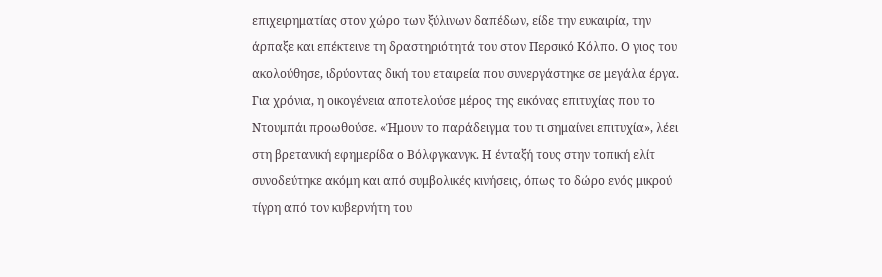επιχειρηματίας στον χώρο των ξύλινων δαπέδων, είδε την ευκαιρία, την άρπαξε και επέκτεινε τη δραστηριότητά του στον Περσικό Κόλπο. Ο γιος του ακολούθησε, ιδρύοντας δική του εταιρεία που συνεργάστηκε σε μεγάλα έργα.
Για χρόνια, η οικογένεια αποτελούσε μέρος της εικόνας επιτυχίας που το Ντουμπάι προωθούσε. «Ήμουν το παράδειγμα του τι σημαίνει επιτυχία», λέει στη βρετανική εφημερίδα ο Βόλφγκανγκ. Η ένταξή τους στην τοπική ελίτ συνοδεύτηκε ακόμη και από συμβολικές κινήσεις, όπως το δώρο ενός μικρού τίγρη από τον κυβερνήτη του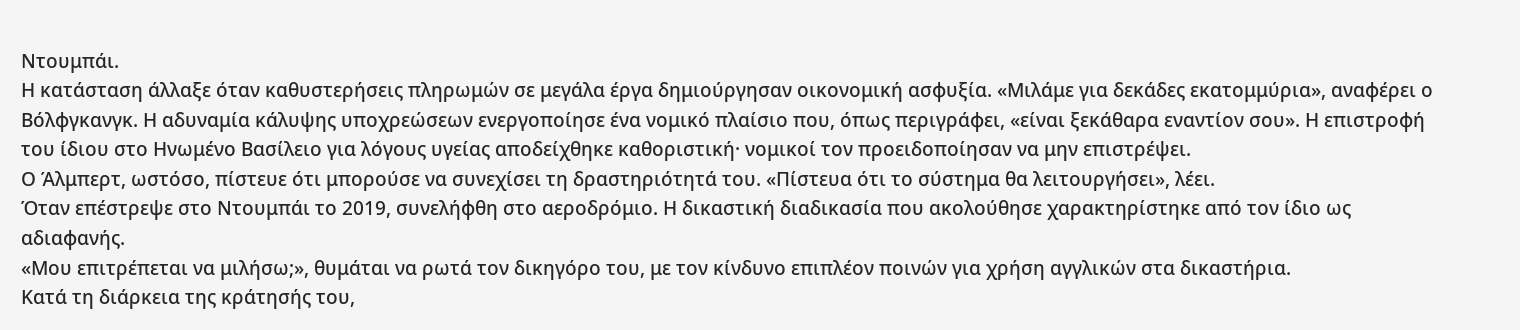Ντουμπάι.
Η κατάσταση άλλαξε όταν καθυστερήσεις πληρωμών σε μεγάλα έργα δημιούργησαν οικονομική ασφυξία. «Μιλάμε για δεκάδες εκατομμύρια», αναφέρει ο Βόλφγκανγκ. Η αδυναμία κάλυψης υποχρεώσεων ενεργοποίησε ένα νομικό πλαίσιο που, όπως περιγράφει, «είναι ξεκάθαρα εναντίον σου». Η επιστροφή του ίδιου στο Ηνωμένο Βασίλειο για λόγους υγείας αποδείχθηκε καθοριστική· νομικοί τον προειδοποίησαν να μην επιστρέψει.
Ο Άλμπερτ, ωστόσο, πίστευε ότι μπορούσε να συνεχίσει τη δραστηριότητά του. «Πίστευα ότι το σύστημα θα λειτουργήσει», λέει.
Όταν επέστρεψε στο Ντουμπάι το 2019, συνελήφθη στο αεροδρόμιο. Η δικαστική διαδικασία που ακολούθησε χαρακτηρίστηκε από τον ίδιο ως αδιαφανής.
«Μου επιτρέπεται να μιλήσω;», θυμάται να ρωτά τον δικηγόρο του, με τον κίνδυνο επιπλέον ποινών για χρήση αγγλικών στα δικαστήρια.
Κατά τη διάρκεια της κράτησής του,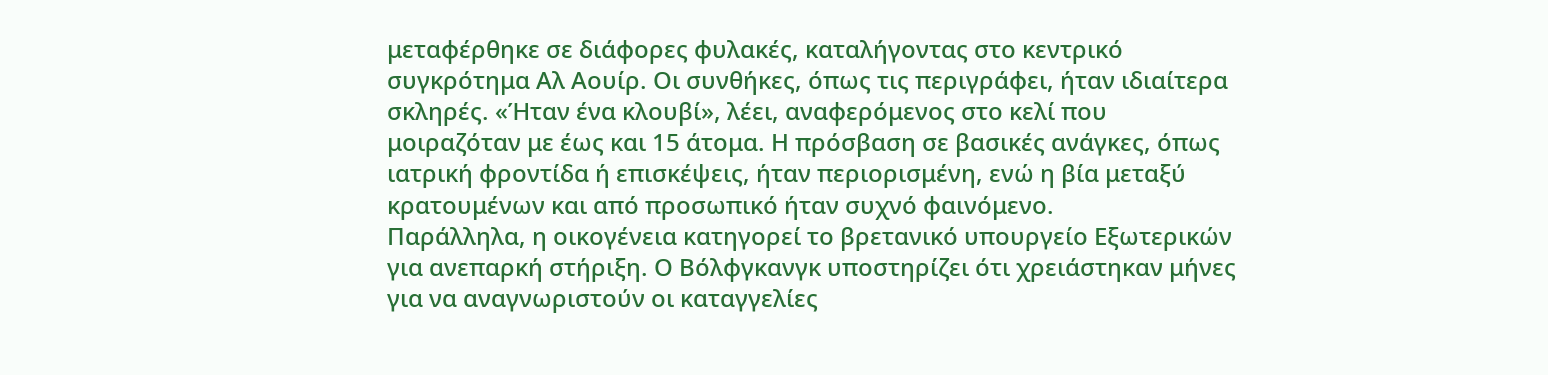μεταφέρθηκε σε διάφορες φυλακές, καταλήγοντας στο κεντρικό συγκρότημα Αλ Αουίρ. Οι συνθήκες, όπως τις περιγράφει, ήταν ιδιαίτερα σκληρές. «Ήταν ένα κλουβί», λέει, αναφερόμενος στο κελί που μοιραζόταν με έως και 15 άτομα. Η πρόσβαση σε βασικές ανάγκες, όπως ιατρική φροντίδα ή επισκέψεις, ήταν περιορισμένη, ενώ η βία μεταξύ κρατουμένων και από προσωπικό ήταν συχνό φαινόμενο.
Παράλληλα, η οικογένεια κατηγορεί το βρετανικό υπουργείο Εξωτερικών για ανεπαρκή στήριξη. Ο Βόλφγκανγκ υποστηρίζει ότι χρειάστηκαν μήνες για να αναγνωριστούν οι καταγγελίες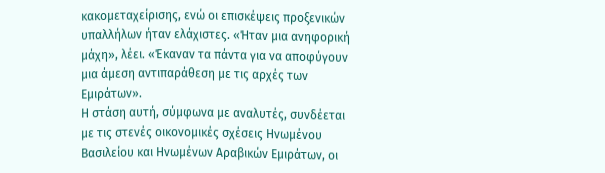κακομεταχείρισης, ενώ οι επισκέψεις προξενικών υπαλλήλων ήταν ελάχιστες. «Ήταν μια ανηφορική μάχη», λέει. «Έκαναν τα πάντα για να αποφύγουν μια άμεση αντιπαράθεση με τις αρχές των Εμιράτων».
Η στάση αυτή, σύμφωνα με αναλυτές, συνδέεται με τις στενές οικονομικές σχέσεις Ηνωμένου Βασιλείου και Ηνωμένων Αραβικών Εμιράτων, οι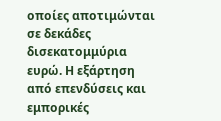οποίες αποτιμώνται σε δεκάδες δισεκατομμύρια ευρώ. Η εξάρτηση από επενδύσεις και εμπορικές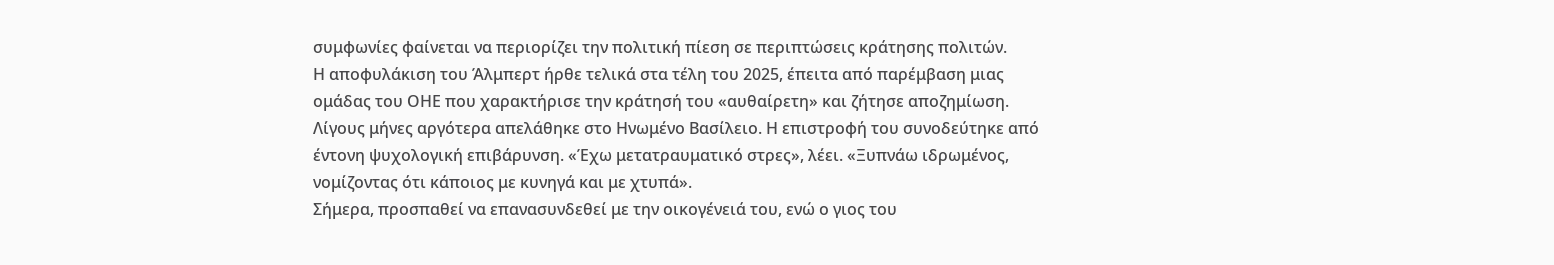συμφωνίες φαίνεται να περιορίζει την πολιτική πίεση σε περιπτώσεις κράτησης πολιτών.
Η αποφυλάκιση του Άλμπερτ ήρθε τελικά στα τέλη του 2025, έπειτα από παρέμβαση μιας ομάδας του ΟΗΕ που χαρακτήρισε την κράτησή του «αυθαίρετη» και ζήτησε αποζημίωση. Λίγους μήνες αργότερα απελάθηκε στο Ηνωμένο Βασίλειο. Η επιστροφή του συνοδεύτηκε από έντονη ψυχολογική επιβάρυνση. «Έχω μετατραυματικό στρες», λέει. «Ξυπνάω ιδρωμένος, νομίζοντας ότι κάποιος με κυνηγά και με χτυπά».
Σήμερα, προσπαθεί να επανασυνδεθεί με την οικογένειά του, ενώ ο γιος του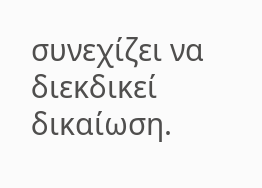συνεχίζει να διεκδικεί δικαίωση.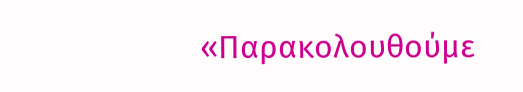«Παρακολουθούμε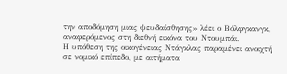την αποδόμηση μιας ψευδαίσθησης» λέει ο Βόλφγκανγκ, αναφερόμενος στη διεθνή εικόνα του Ντουμπάι.
Η υπόθεση της οικογένειας Ντάγκλας παραμένει ανοιχτή σε νομικό επίπεδο, με αιτήματα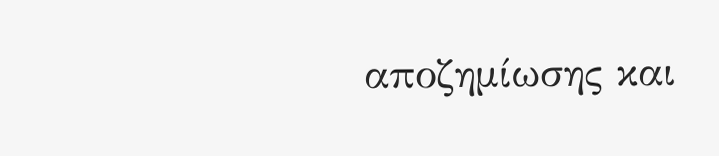αποζημίωσης και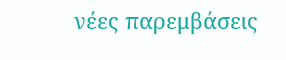νέες παρεμβάσεις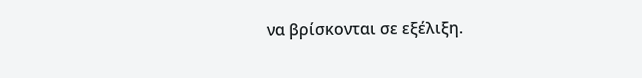να βρίσκονται σε εξέλιξη.